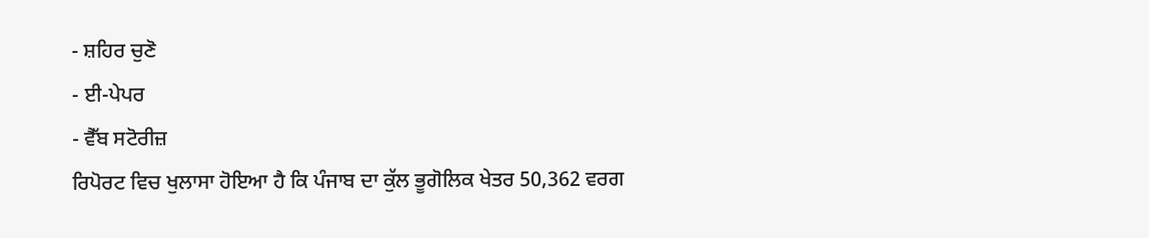- ਸ਼ਹਿਰ ਚੁਣੋ
- ਈ-ਪੇਪਰ
- ਵੈੱਬ ਸਟੋਰੀਜ਼
ਰਿਪੋਰਟ ਵਿਚ ਖੁਲਾਸਾ ਹੋਇਆ ਹੈ ਕਿ ਪੰਜਾਬ ਦਾ ਕੁੱਲ ਭੂਗੋਲਿਕ ਖੇਤਰ 50,362 ਵਰਗ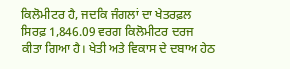ਕਿਲੋਮੀਟਰ ਹੈ, ਜਦਕਿ ਜੰਗਲਾਂ ਦਾ ਖੇਤਰਫ਼ਲ ਸਿਰਫ਼ 1,846.09 ਵਰਗ ਕਿਲੋਮੀਟਰ ਦਰਜ ਕੀਤਾ ਗਿਆ ਹੈ। ਖੇਤੀ ਅਤੇ ਵਿਕਾਸ ਦੇ ਦਬਾਅ ਹੇਠ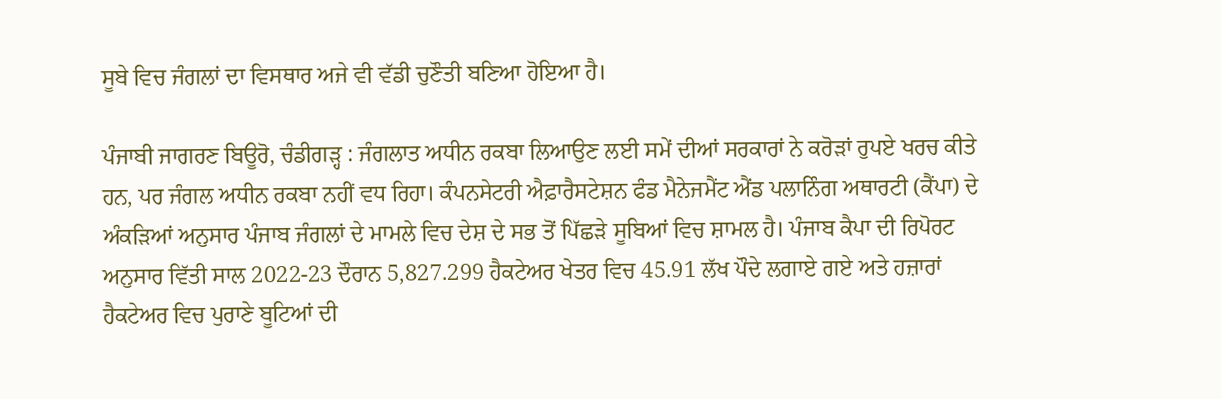ਸੂਬੇ ਵਿਚ ਜੰਗਲਾਂ ਦਾ ਵਿਸਥਾਰ ਅਜੇ ਵੀ ਵੱਡੀ ਚੁਣੌਤੀ ਬਣਿਆ ਹੋਇਆ ਹੈ।

ਪੰਜਾਬੀ ਜਾਗਰਣ ਬਿਊਰੋ, ਚੰਡੀਗੜ੍ਹ : ਜੰਗਲਾਤ ਅਧੀਨ ਰਕਬਾ ਲਿਆਉਣ ਲਈ ਸਮੇਂ ਦੀਆਂ ਸਰਕਾਰਾਂ ਨੇ ਕਰੋੜਾਂ ਰੁਪਏ ਖਰਚ ਕੀਤੇ ਹਨ, ਪਰ ਜੰਗਲ ਅਧੀਨ ਰਕਬਾ ਨਹੀਂ ਵਧ ਰਿਹਾ। ਕੰਪਨਸੇਟਰੀ ਐਫ਼ਾਰੈਸਟੇਸ਼ਨ ਫੰਡ ਮੈਨੇਜਮੈਂਟ ਐਂਡ ਪਲਾਨਿੰਗ ਅਥਾਰਟੀ (ਕੈਂਪਾ) ਦੇ ਅੰਕੜਿਆਂ ਅਨੁਸਾਰ ਪੰਜਾਬ ਜੰਗਲਾਂ ਦੇ ਮਾਮਲੇ ਵਿਚ ਦੇਸ਼ ਦੇ ਸਭ ਤੋਂ ਪਿੱਛੜੇ ਸੂਬਿਆਂ ਵਿਚ ਸ਼ਾਮਲ ਹੈ। ਪੰਜਾਬ ਕੈਪਾ ਦੀ ਰਿਪੋਰਟ ਅਨੁਸਾਰ ਵਿੱਤੀ ਸਾਲ 2022-23 ਦੌਰਾਨ 5,827.299 ਹੈਕਟੇਅਰ ਖੇਤਰ ਵਿਚ 45.91 ਲੱਖ ਪੌਦੇ ਲਗਾਏ ਗਏ ਅਤੇ ਹਜ਼ਾਰਾਂ ਹੈਕਟੇਅਰ ਵਿਚ ਪੁਰਾਣੇ ਬੂਟਿਆਂ ਦੀ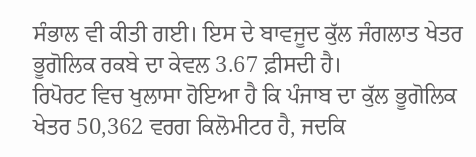ਸੰਭਾਲ ਵੀ ਕੀਤੀ ਗਈ। ਇਸ ਦੇ ਬਾਵਜੂਦ ਕੁੱਲ ਜੰਗਲਾਤ ਖੇਤਰ ਭੂਗੋਲਿਕ ਰਕਬੇ ਦਾ ਕੇਵਲ 3.67 ਫ਼ੀਸਦੀ ਹੈ।
ਰਿਪੋਰਟ ਵਿਚ ਖੁਲਾਸਾ ਹੋਇਆ ਹੈ ਕਿ ਪੰਜਾਬ ਦਾ ਕੁੱਲ ਭੂਗੋਲਿਕ ਖੇਤਰ 50,362 ਵਰਗ ਕਿਲੋਮੀਟਰ ਹੈ, ਜਦਕਿ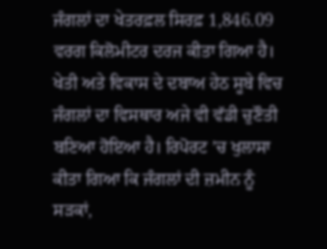ਜੰਗਲਾਂ ਦਾ ਖੇਤਰਫ਼ਲ ਸਿਰਫ਼ 1,846.09 ਵਰਗ ਕਿਲੋਮੀਟਰ ਦਰਜ ਕੀਤਾ ਗਿਆ ਹੈ। ਖੇਤੀ ਅਤੇ ਵਿਕਾਸ ਦੇ ਦਬਾਅ ਹੇਠ ਸੂਬੇ ਵਿਚ ਜੰਗਲਾਂ ਦਾ ਵਿਸਥਾਰ ਅਜੇ ਵੀ ਵੱਡੀ ਚੁਣੌਤੀ ਬਣਿਆ ਹੋਇਆ ਹੈ। ਰਿਪੋਰਟ ’ਚ ਖੁਲਾਸਾ ਕੀਤਾ ਗਿਆ ਕਿ ਜੰਗਲਾਂ ਦੀ ਜ਼ਮੀਨ ਨੂੰ ਸੜਕਾਂ,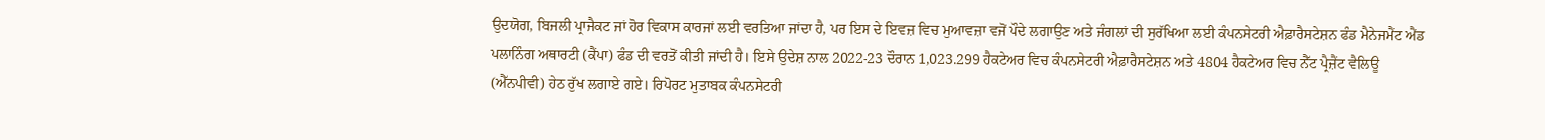ਉਦਯੋਗ, ਬਿਜਲੀ ਪ੍ਰਾਜੈਕਟ ਜਾਂ ਹੋਰ ਵਿਕਾਸ ਕਾਰਜਾਂ ਲਈ ਵਰਤਿਆ ਜਾਂਦਾ ਹੈ, ਪਰ ਇਸ ਦੇ ਇਵਜ਼ ਵਿਚ ਮੁਆਵਜ਼ਾ ਵਜੋਂ ਪੌਦੇ ਲਗਾਉਣ ਅਤੇ ਜੰਗਲਾਂ ਦੀ ਸੁਰੱਖਿਆ ਲਈ ਕੰਪਨਸੇਟਰੀ ਐਫ਼ਾਰੈਸਟੇਸ਼ਨ ਫੰਡ ਮੈਨੇਜਮੈਂਟ ਐਂਡ ਪਲਾਨਿੰਗ ਅਥਾਰਟੀ (ਕੈਂਪਾ) ਫੰਡ ਦੀ ਵਰਤੋਂ ਕੀਤੀ ਜਾਂਦੀ ਹੈ। ਇਸੇ ਉਦੇਸ਼ ਨਾਲ 2022-23 ਦੌਰਾਨ 1,023.299 ਹੈਕਟੇਅਰ ਵਿਚ ਕੰਪਨਸੇਟਰੀ ਐਫ਼ਾਰੈਸਟੇਸ਼ਨ ਅਤੇ 4804 ਹੈਕਟੇਅਰ ਵਿਚ ਨੈੱਟ ਪ੍ਰੈਜ਼ੈਂਟ ਵੈਲਿਊ (ਐੱਨਪੀਵੀ) ਹੇਠ ਰੁੱਖ ਲਗਾਏ ਗਏ। ਰਿਪੋਰਟ ਮੁਤਾਬਕ ਕੰਪਨਸੇਟਰੀ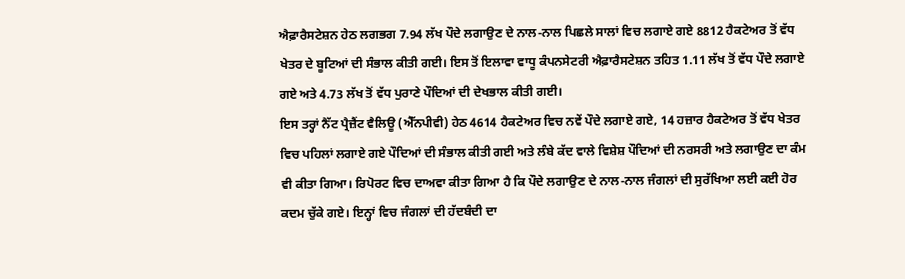ਐਫ਼ਾਰੈਸਟੇਸ਼ਨ ਹੇਠ ਲਗਭਗ 7.94 ਲੱਖ ਪੌਦੇ ਲਗਾਉਣ ਦੇ ਨਾਲ-ਨਾਲ ਪਿਛਲੇ ਸਾਲਾਂ ਵਿਚ ਲਗਾਏ ਗਏ 8812 ਹੈਕਟੇਅਰ ਤੋਂ ਵੱਧ ਖੇਤਰ ਦੇ ਬੂਟਿਆਂ ਦੀ ਸੰਭਾਲ ਕੀਤੀ ਗਈ। ਇਸ ਤੋਂ ਇਲਾਵਾ ਵਾਧੂ ਕੰਪਨਸੇਟਰੀ ਐਫ਼ਾਰੈਸਟੇਸ਼ਨ ਤਹਿਤ 1.11 ਲੱਖ ਤੋਂ ਵੱਧ ਪੌਦੇ ਲਗਾਏ ਗਏ ਅਤੇ 4.73 ਲੱਖ ਤੋਂ ਵੱਧ ਪੁਰਾਣੇ ਪੌਦਿਆਂ ਦੀ ਦੇਖਭਾਲ ਕੀਤੀ ਗਈ।
ਇਸ ਤਰ੍ਹਾਂ ਨੈੱਟ ਪ੍ਰੈਜ਼ੈਂਟ ਵੈਲਿਊ (ਐੱਨਪੀਵੀ) ਹੇਠ 4614 ਹੈਕਟੇਅਰ ਵਿਚ ਨਵੇਂ ਪੌਦੇ ਲਗਾਏ ਗਏ, 14 ਹਜ਼ਾਰ ਹੈਕਟੇਅਰ ਤੋਂ ਵੱਧ ਖੇਤਰ ਵਿਚ ਪਹਿਲਾਂ ਲਗਾਏ ਗਏ ਪੌਦਿਆਂ ਦੀ ਸੰਭਾਲ ਕੀਤੀ ਗਈ ਅਤੇ ਲੰਬੇ ਕੱਦ ਵਾਲੇ ਵਿਸ਼ੇਸ਼ ਪੌਦਿਆਂ ਦੀ ਨਰਸਰੀ ਅਤੇ ਲਗਾਉਣ ਦਾ ਕੰਮ ਵੀ ਕੀਤਾ ਗਿਆ। ਰਿਪੋਰਟ ਵਿਚ ਦਾਅਵਾ ਕੀਤਾ ਗਿਆ ਹੈ ਕਿ ਪੌਦੇ ਲਗਾਉਣ ਦੇ ਨਾਲ-ਨਾਲ ਜੰਗਲਾਂ ਦੀ ਸੁਰੱਖਿਆ ਲਈ ਕਈ ਹੋਰ ਕਦਮ ਚੁੱਕੇ ਗਏ। ਇਨ੍ਹਾਂ ਵਿਚ ਜੰਗਲਾਂ ਦੀ ਹੱਦਬੰਦੀ ਦਾ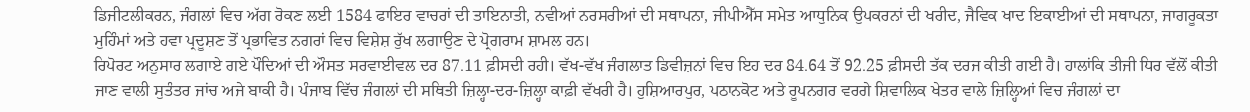ਡਿਜੀਟਲੀਕਰਨ, ਜੰਗਲਾਂ ਵਿਚ ਅੱਗ ਰੋਕਣ ਲਈ 1584 ਫਾਇਰ ਵਾਚਰਾਂ ਦੀ ਤਾਇਨਾਤੀ, ਨਵੀਆਂ ਨਰਸਰੀਆਂ ਦੀ ਸਥਾਪਨਾ, ਜੀਪੀਐੱਸ ਸਮੇਤ ਆਧੁਨਿਕ ਉਪਕਰਨਾਂ ਦੀ ਖਰੀਦ, ਜੈਵਿਕ ਖਾਦ ਇਕਾਈਆਂ ਦੀ ਸਥਾਪਨਾ, ਜਾਗਰੂਕਤਾ ਮੁਹਿੰਮਾਂ ਅਤੇ ਹਵਾ ਪ੍ਰਦੂਸ਼ਣ ਤੋਂ ਪ੍ਰਭਾਵਿਤ ਨਗਰਾਂ ਵਿਚ ਵਿਸ਼ੇਸ਼ ਰੁੱਖ ਲਗਾਉਣ ਦੇ ਪ੍ਰੋਗਰਾਮ ਸ਼ਾਮਲ ਹਨ।
ਰਿਪੋਰਟ ਅਨੁਸਾਰ ਲਗਾਏ ਗਏ ਪੌਦਿਆਂ ਦੀ ਔਸਤ ਸਰਵਾਈਵਲ ਦਰ 87.11 ਫ਼ੀਸਦੀ ਰਹੀ। ਵੱਖ-ਵੱਖ ਜੰਗਲਾਤ ਡਿਵੀਜ਼ਨਾਂ ਵਿਚ ਇਹ ਦਰ 84.64 ਤੋਂ 92.25 ਫ਼ੀਸਦੀ ਤੱਕ ਦਰਜ ਕੀਤੀ ਗਈ ਹੈ। ਹਾਲਾਂਕਿ ਤੀਜੀ ਧਿਰ ਵੱਲੋਂ ਕੀਤੀ ਜਾਣ ਵਾਲੀ ਸੁਤੰਤਰ ਜਾਂਚ ਅਜੇ ਬਾਕੀ ਹੈ। ਪੰਜਾਬ ਵਿੱਚ ਜੰਗਲਾਂ ਦੀ ਸਥਿਤੀ ਜ਼ਿਲ੍ਹਾ-ਦਰ-ਜ਼ਿਲ੍ਹਾ ਕਾਫ਼ੀ ਵੱਖਰੀ ਹੈ। ਹੁਸ਼ਿਆਰਪੁਰ, ਪਠਾਨਕੋਟ ਅਤੇ ਰੂਪਨਗਰ ਵਰਗੇ ਸ਼ਿਵਾਲਿਕ ਖੇਤਰ ਵਾਲੇ ਜ਼ਿਲ੍ਹਿਆਂ ਵਿਚ ਜੰਗਲਾਂ ਦਾ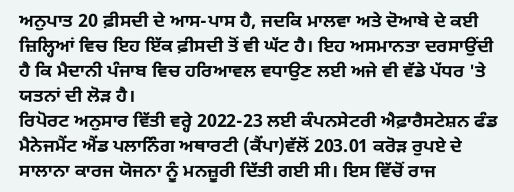ਅਨੁਪਾਤ 20 ਫ਼ੀਸਦੀ ਦੇ ਆਸ-ਪਾਸ ਹੈ, ਜਦਕਿ ਮਾਲਵਾ ਅਤੇ ਦੋਆਬੇ ਦੇ ਕਈ ਜ਼ਿਲ੍ਹਿਆਂ ਵਿਚ ਇਹ ਇੱਕ ਫ਼ੀਸਦੀ ਤੋਂ ਵੀ ਘੱਟ ਹੈ। ਇਹ ਅਸਮਾਨਤਾ ਦਰਸਾਉਂਦੀ ਹੈ ਕਿ ਮੈਦਾਨੀ ਪੰਜਾਬ ਵਿਚ ਹਰਿਆਵਲ ਵਧਾਉਣ ਲਈ ਅਜੇ ਵੀ ਵੱਡੇ ਪੱਧਰ 'ਤੇ ਯਤਨਾਂ ਦੀ ਲੋੜ ਹੈ।
ਰਿਪੋਰਟ ਅਨੁਸਾਰ ਵਿੱਤੀ ਵਰ੍ਹੇ 2022-23 ਲਈ ਕੰਪਨਸੇਟਰੀ ਐਫ਼ਾਰੈਸਟੇਸ਼ਨ ਫੰਡ ਮੈਨੇਜਮੈਂਟ ਐਂਡ ਪਲਾਨਿੰਗ ਅਥਾਰਟੀ (ਕੈਂਪਾ)ਵੱਲੋਂ 203.01 ਕਰੋੜ ਰੁਪਏ ਦੇ ਸਾਲਾਨਾ ਕਾਰਜ ਯੋਜਨਾ ਨੂੰ ਮਨਜ਼ੂਰੀ ਦਿੱਤੀ ਗਈ ਸੀ। ਇਸ ਵਿੱਚੋਂ ਰਾਜ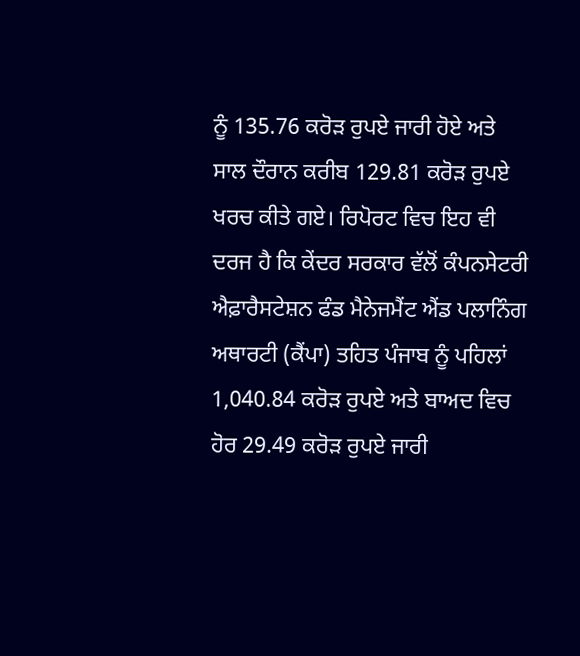ਨੂੰ 135.76 ਕਰੋੜ ਰੁਪਏ ਜਾਰੀ ਹੋਏ ਅਤੇ ਸਾਲ ਦੌਰਾਨ ਕਰੀਬ 129.81 ਕਰੋੜ ਰੁਪਏ ਖਰਚ ਕੀਤੇ ਗਏ। ਰਿਪੋਰਟ ਵਿਚ ਇਹ ਵੀ ਦਰਜ ਹੈ ਕਿ ਕੇਂਦਰ ਸਰਕਾਰ ਵੱਲੋਂ ਕੰਪਨਸੇਟਰੀ ਐਫ਼ਾਰੈਸਟੇਸ਼ਨ ਫੰਡ ਮੈਨੇਜਮੈਂਟ ਐਂਡ ਪਲਾਨਿੰਗ ਅਥਾਰਟੀ (ਕੈਂਪਾ) ਤਹਿਤ ਪੰਜਾਬ ਨੂੰ ਪਹਿਲਾਂ 1,040.84 ਕਰੋੜ ਰੁਪਏ ਅਤੇ ਬਾਅਦ ਵਿਚ ਹੋਰ 29.49 ਕਰੋੜ ਰੁਪਏ ਜਾਰੀ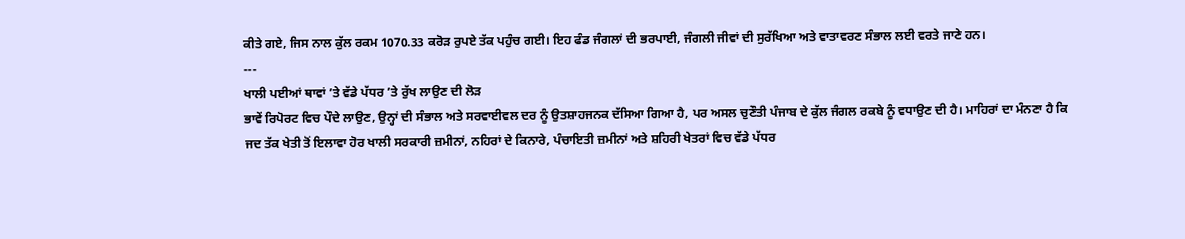ਕੀਤੇ ਗਏ, ਜਿਸ ਨਾਲ ਕੁੱਲ ਰਕਮ 1070.33 ਕਰੋੜ ਰੁਪਏ ਤੱਕ ਪਹੁੰਚ ਗਈ। ਇਹ ਫੰਡ ਜੰਗਲਾਂ ਦੀ ਭਰਪਾਈ, ਜੰਗਲੀ ਜੀਵਾਂ ਦੀ ਸੁਰੱਖਿਆ ਅਤੇ ਵਾਤਾਵਰਣ ਸੰਭਾਲ ਲਈ ਵਰਤੇ ਜਾਣੇ ਹਨ।
---
ਖਾਲੀ ਪਈਆਂ ਥਾਵਾਂ ’ਤੇ ਵੱਡੇ ਪੱਧਰ ’ਤੇ ਰੁੱਖ ਲਾਉਣ ਦੀ ਲੋੜ
ਭਾਵੇਂ ਰਿਪੋਰਟ ਵਿਚ ਪੌਦੇ ਲਾਉਣ, ਉਨ੍ਹਾਂ ਦੀ ਸੰਭਾਲ ਅਤੇ ਸਰਵਾਈਵਲ ਦਰ ਨੂੰ ਉਤਸ਼ਾਹਜਨਕ ਦੱਸਿਆ ਗਿਆ ਹੈ, ਪਰ ਅਸਲ ਚੁਣੌਤੀ ਪੰਜਾਬ ਦੇ ਕੁੱਲ ਜੰਗਲ ਰਕਬੇ ਨੂੰ ਵਧਾਉਣ ਦੀ ਹੈ। ਮਾਹਿਰਾਂ ਦਾ ਮੰਨਣਾ ਹੈ ਕਿ ਜਦ ਤੱਕ ਖੇਤੀ ਤੋਂ ਇਲਾਵਾ ਹੋਰ ਖਾਲੀ ਸਰਕਾਰੀ ਜ਼ਮੀਨਾਂ, ਨਹਿਰਾਂ ਦੇ ਕਿਨਾਰੇ, ਪੰਚਾਇਤੀ ਜ਼ਮੀਨਾਂ ਅਤੇ ਸ਼ਹਿਰੀ ਖੇਤਰਾਂ ਵਿਚ ਵੱਡੇ ਪੱਧਰ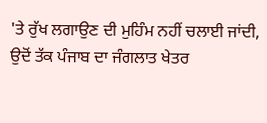'ਤੇ ਰੁੱਖ ਲਗਾਉਣ ਦੀ ਮੁਹਿੰਮ ਨਹੀਂ ਚਲਾਈ ਜਾਂਦੀ, ਉਦੋਂ ਤੱਕ ਪੰਜਾਬ ਦਾ ਜੰਗਲਾਤ ਖੇਤਰ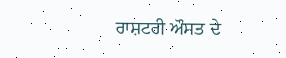ਰਾਸ਼ਟਰੀ ਔਸਤ ਦੇ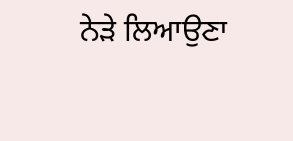ਨੇੜੇ ਲਿਆਉਣਾ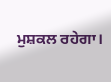ਮੁਸ਼ਕਲ ਰਹੇਗਾ।